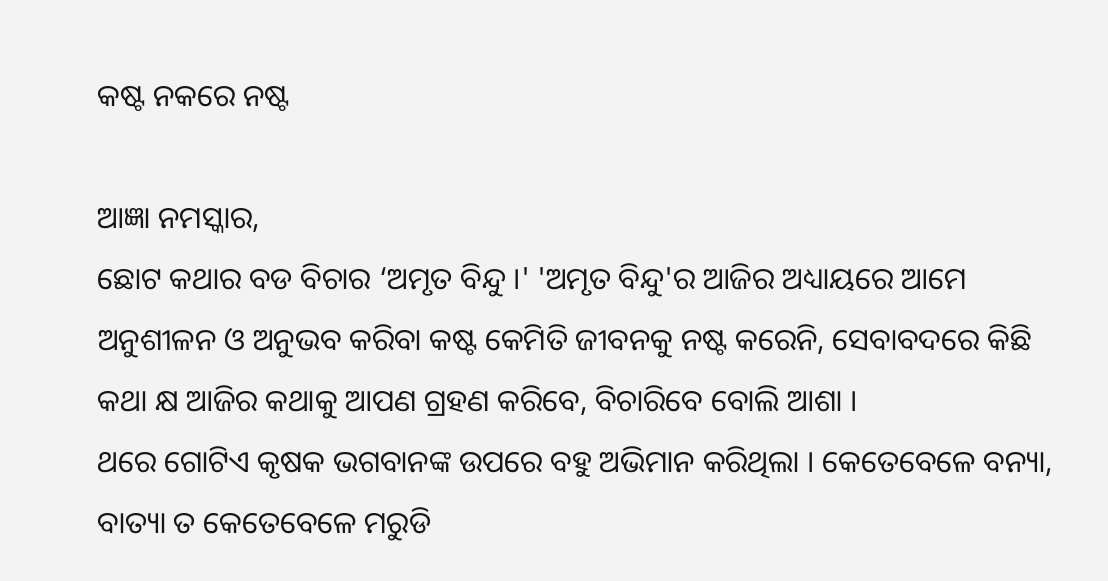କଷ୍ଟ ନକରେ ନଷ୍ଟ

ଆଜ୍ଞା ନମସ୍କାର,
ଛୋଟ କଥାର ବଡ ବିଚାର ‘ଅମୃତ ବିନ୍ଦୁ ।' 'ଅମୃତ ବିନ୍ଦୁ'ର ଆଜିର ଅଧ୍ୟାୟରେ ଆମେ ଅନୁଶୀଳନ ଓ ଅନୁଭବ କରିବା କଷ୍ଟ କେମିତି ଜୀବନକୁ ନଷ୍ଟ କରେନି, ସେବାବଦରେ କିଛି କଥା କ୍ଷ ଆଜିର କଥାକୁ ଆପଣ ଗ୍ରହଣ କରିବେ, ବିଚାରିବେ ବୋଲି ଆଶା ।
ଥରେ ଗୋଟିଏ କୃଷକ ଭଗବାନଙ୍କ ଉପରେ ବହୁ ଅଭିମାନ କରିଥିଲା । କେତେବେଳେ ବନ୍ୟା, ବାତ୍ୟା ତ କେତେବେଳେ ମରୁଡି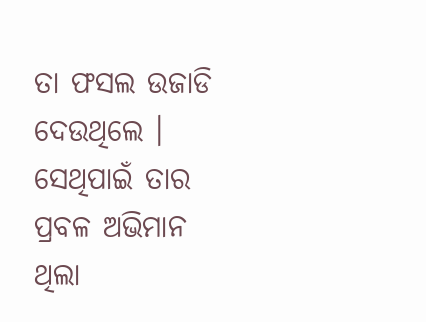ତା ଫସଲ ଉଜାଡି ଦେଉଥିଲେ । ସେଥିପାଇଁ ତାର ପ୍ରବଳ ଅଭିମାନ ଥିଲା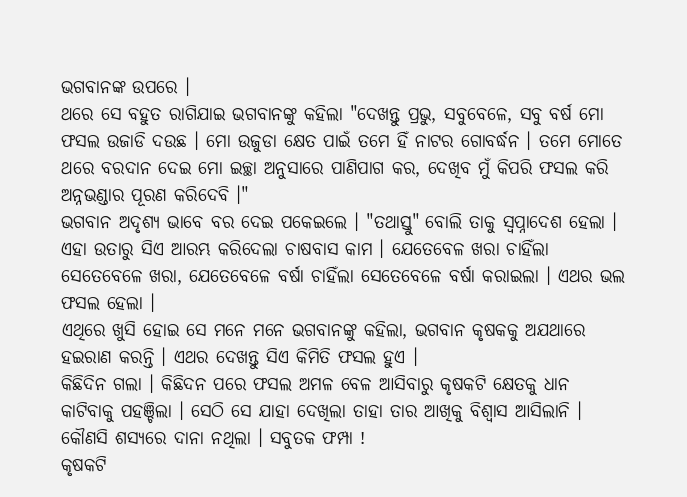ଭଗବାନଙ୍କ ଉପରେ ।
ଥରେ ସେ ବହୁତ ରାଗିଯାଇ ଭଗବାନଙ୍କୁ କହିଲା "ଦେଖନ୍ତୁ ପ୍ରଭୁ, ସବୁବେଳେ, ସବୁ ବର୍ଷ ମୋ ଫସଲ ଉଜାଡି ଦଉଛ । ମୋ ଉଜୁଡା କ୍ଷେତ ପାଇଁ ତମେ ହିଁ ନାଟର ଗୋବର୍ଦ୍ଧନ । ତମେ ମୋତେ ଥରେ ବରଦାନ ଦେଇ ମୋ ଇଚ୍ଛା ଅନୁସାରେ ପାଣିପାଗ କର, ଦେଖିବ ମୁଁ କିପରି ଫସଲ କରି ଅନ୍ନଭଣ୍ଡାର ପୂରଣ କରିଦେବି ।"
ଭଗବାନ ଅଦୃଶ୍ୟ ଭାବେ ବର ଦେଇ ପକେଇଲେ । "ତଥାସ୍ତୁ" ବୋଲି ତାକୁ ସ୍ୱପ୍ନାଦେଶ ହେଲା ।
ଏହା ଉତାରୁ ସିଏ ଆରମ୍ଭ କରିଦେଲା ଚାଷବାସ କାମ । ଯେତେବେଳ ଖରା ଚାହିଁଲା ସେତେବେଳେ ଖରା, ଯେତେବେଳେ ବର୍ଷା ଚାହିଁଲା ସେତେବେଳେ ବର୍ଷା କରାଇଲା । ଏଥର ଭଲ ଫସଲ ହେଲା ।
ଏଥିରେ ଖୁସି ହୋଇ ସେ ମନେ ମନେ ଭଗବାନଙ୍କୁ କହିଲା, ଭଗବାନ କୃଷକକୁ ଅଯଥାରେ ହଇରାଣ କରନ୍ତି । ଏଥର ଦେଖନ୍ତୁ ସିଏ କିମିତି ଫସଲ ହୁଏ ।
କିଛିଦିନ ଗଲା । କିଛିଦନ ପରେ ଫସଲ ଅମଳ ବେଳ ଆସିବାରୁ କୃଷକଟି କ୍ଷେତକୁ ଧାନ କାଟିବାକୁ ପହଞ୍ଚିଲା । ସେଠି ସେ ଯାହା ଦେଖିଲା ତାହା ତାର ଆଖିକୁ ବିଶ୍ୱାସ ଆସିଲାନି । କୌଣସି ଶସ୍ୟରେ ଦାନା ନଥିଲା । ସବୁତକ ଫମ୍ପା !
କୃଷକଟି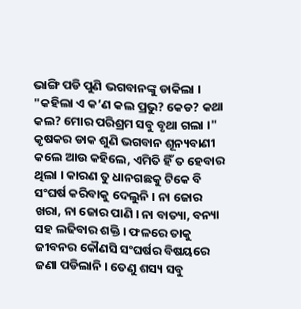ଭାଙ୍ଗି ପଡି ପୁଣି ଭଗବାନଙ୍କୁ ଡାକିଲା । "କହିଲା ଏ କ’ଣ କଲ ପ୍ରଭୁ? କେଡ? କଥା କଲ? ମୋର ପରିଶ୍ରମ ସବୁ ବୃଥା ଗଲା ।"
କୃଷକର ଡାକ ଶୁଣି ଭଗବାନ ଶୂନ୍ୟବାଣୀ କଲେ ଆଉ କହିଲେ, ଏମିତି ହିଁ ତ ହେବାର ଥିଲା । କାରଣ ତୁ ଧାନଗଛକୁ ଟିକେ ବି ସଂଘର୍ଷ କରିବାକୁ ଦେଲୁନି । ନା ଜୋର ଖରା, ନା ଜୋର ପାଣି । ନା ବାତ୍ୟା, ବନ୍ୟା ସହ ଲଢିବାର ଶକ୍ତି । ଫଳରେ ତାକୁ ଜୀବନର କୌଣସି ସଂଘର୍ଷର ବିଷୟରେ ଜଣା ପଡିଲାନି । ତେଣୁ ଶସ୍ୟ ସବୁ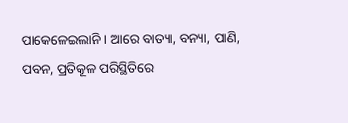ପାକେଳେଇଲାନି । ଆରେ ବାତ୍ୟା, ବନ୍ୟା, ପାଣି, ପବନ, ପ୍ରତିକୂଳ ପରିସ୍ଥିତିରେ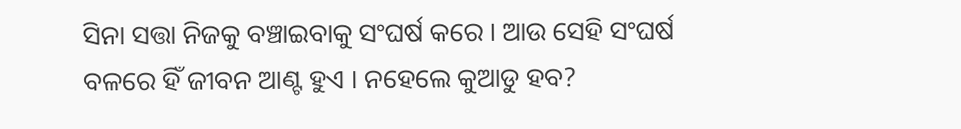ସିନା ସତ୍ତା ନିଜକୁ ବଞ୍ଚାଇବାକୁ ସଂଘର୍ଷ କରେ । ଆଉ ସେହି ସଂଘର୍ଷ ବଳରେ ହିଁ ଜୀବନ ଆଣ୍ଟ ହୁଏ । ନହେଲେ କୁଆଡୁ ହବ?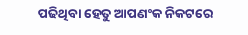ପଢିଥିବା ହେତୁ ଆପଣଂକ ନିକଟରେ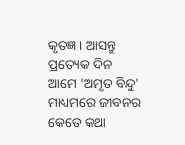କୃତଜ୍ଞ । ଆସନ୍ତୁ ପ୍ରତ୍ୟେକ ଦିନ ଆମେ 'ଅମୃତ ବିନ୍ଦୁ' ମାଧ୍ୟମରେ ଜୀବନର କେତେ କଥା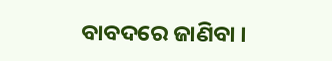ବାବଦରେ ଜାଣିବା ।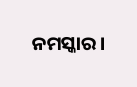ନମସ୍କାର ।